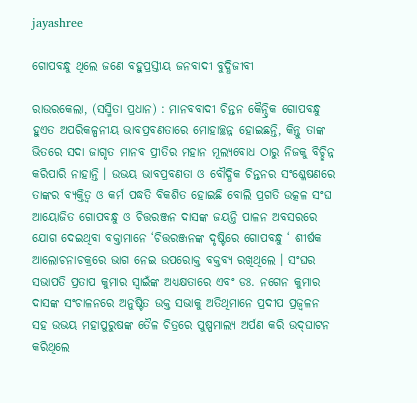jayashree

ଗୋପବନ୍ଧୁ ଥିଲେ ଜଣେ ବହୁପ୍ରସ୍ତୀୟ ଜନବାଦୀ ବୁଦ୍ଧିଜୀବୀ

ରାଉରକେଲା, (ସସ୍ମିତା ପ୍ରଧାନ) : ମାନବବାଦୀ ଚିନ୍ତନ କୈନ୍ଦ୍ରିକ ଗୋପବନ୍ଧୁ ହୁଏତ ଅପରିକଳ୍ପନୀୟ ଭାବପ୍ରବଣତାରେ ମୋହାଚ୍ଛନ୍ନ ହୋଇଛନ୍ତି, କିନ୍ତୁ ତାଙ୍କ ଭିତରେ ସଦା ଜାଗୃତ ମାନବ ପ୍ରୀତିର ମହାନ ମୂଲ୍ୟବୋଧ ଠାରୁ ନିଜକୁ ବିଚ୍ଛିନ୍ନ କରିପାରି ନାହାନ୍ତି । ଉଭୟ ଭାବପ୍ରବଣତା ଓ ବୌଦ୍ଧିକ ଚିନ୍ତନର ସଂଶ୍ଳେଷଣରେ ତାଙ୍କର ବ୍ୟକ୍ତିତ୍ୱ ଓ କର୍ମ ପଦ୍ଧତି ବିକଶିତ ହୋଇଛି ବୋଲି ପ୍ରଗତି ଉତ୍କଳ ସଂଘ ଆୟୋଜିତ ଗୋପବନ୍ଧୁ ଓ ଚିତ୍ତରଞ୍ଜନ ଦାସଙ୍କ ଜୟନ୍ତି ପାଳନ ଅବସରରେ ଯୋଗ ଦେଇଥିବା ବକ୍ତାମାନେ ‘ଚିତ୍ତରଞ୍ଜନଙ୍କ ଦୃଷ୍ଟିରେ ଗୋପବନ୍ଧୁ ‘ ଶୀର୍ଷକ ଆଲୋଚନାଚକ୍ରରେ ଭାଗ ନେଇ ଉପରୋକ୍ତ ବକ୍ତବ୍ୟ ରଖିଥିଲେ । ସଂଘର ସଭାପତି ପ୍ରତାପ କୁମାର ସ୍ୱାଇଁଙ୍କ ଅଧ୍ୟକ୍ଷତାରେ ଏବଂ ଡଃ. ନଗେନ କୁମାର ଦାସଙ୍କ ସଂଚାଳନରେ ଅନୁଷ୍ଟିତ ଉକ୍ତ ସଭାକୁ ଅତିଥିମାନେ ପ୍ରଦୀପ ପ୍ରଜ୍ୱଳନ ସହ ଉଭୟ ମହାପୁରୁଷଙ୍କ ତୈଳ ଚିତ୍ରରେ ପୁଷ୍ପମାଲ୍ୟ ଅର୍ପଣ କରି ଉଦ୍‌ଘାଟନ କରିଥିଲେ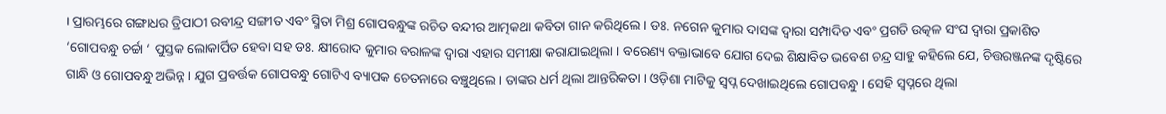। ପ୍ରାରମ୍ଭରେ ଗଙ୍ଗାଧର ତ୍ରିପାଠୀ ରବୀନ୍ଦ୍ର ସଙ୍ଗୀତ ଏବଂ ସ୍ମିତା ମିଶ୍ର ଗୋପବନ୍ଧୁଙ୍କ ରଚିତ ବନ୍ଦୀର ଆତ୍ମକଥା କବିତା ଗାନ କରିଥିଲେ । ଡଃ. ନଗେନ କୁମାର ଦାସଙ୍କ ଦ୍ୱାରା ସମ୍ପାଦିତ ଏବଂ ପ୍ରଗତି ଉତ୍କଳ ସଂଘ ଦ୍ୱାରା ପ୍ରକାଶିତ ‘ଗୋପବନ୍ଧୁ ଚର୍ଚ୍ଚା ‘ ପୁସ୍ତକ ଲୋକାର୍ପିତ ହେବା ସହ ଡଃ. କ୍ଷୀରୋଦ କୁମାର ବରାଳଙ୍କ ଦ୍ୱାରା ଏହାର ସମୀକ୍ଷା କରାଯାଇଥିଲା । ବରେଣ୍ୟ ବକ୍ତାଭାବେ ଯୋଗ ଦେଇ ଶିକ୍ଷାବିତ ଭବେଶ ଚନ୍ଦ୍ର ସାହୁ କହିଲେ ଯେ, ଚିତ୍ତରଞ୍ଜନଙ୍କ ଦୃଷ୍ଟିରେ ଗାନ୍ଧି ଓ ଗୋପବନ୍ଧୁ ଅଭିନ୍ନ । ଯୁଗ ପ୍ରବର୍ତ୍ତକ ଗୋପବନ୍ଧୁ ଗୋଟିଏ ବ୍ୟାପକ ଚେତନାରେ ବଞ୍ଚୁଥିଲେ । ତାଙ୍କର ଧର୍ମ ଥିଲା ଆନ୍ତରିକତା । ଓଡ଼ିଶା ମାଟିକୁ ସ୍ୱପ୍ନ ଦେଖାଇଥିଲେ ଗୋପବନ୍ଧୁ । ସେହି ସ୍ୱପ୍ନରେ ଥିଲା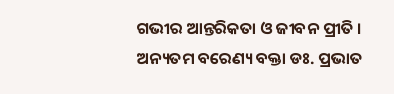ଗଭୀର ଆନ୍ତରିକତା ଓ ଜୀବନ ପ୍ରୀତି । ଅନ୍ୟତମ ବରେଣ୍ୟ ବକ୍ତା ଡଃ. ପ୍ରଭାତ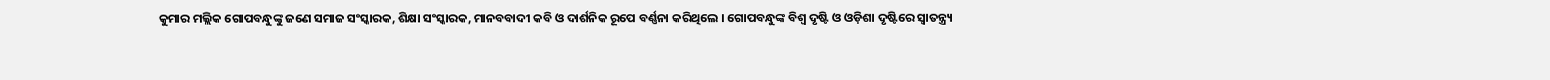କୁମାର ମଲ୍ଲିକ ଗୋପବନ୍ଧୁଙ୍କୁ ଜଣେ ସମାଜ ସଂସ୍କାରକ, ଶିକ୍ଷା ସଂସ୍କାରକ, ମାନବବାଦୀ କବି ଓ ଦାର୍ଶନିକ ରୂପେ ବର୍ଣ୍ଣନା କରିଥିଲେ । ଗୋପବନ୍ଧୁଙ୍କ ବିଶ୍ୱ ଦୃଷ୍ଟି ଓ ଓଡ଼ିଶା ଦୃଷ୍ଟିରେ ସ୍ୱାତନ୍ତ୍ର୍ୟ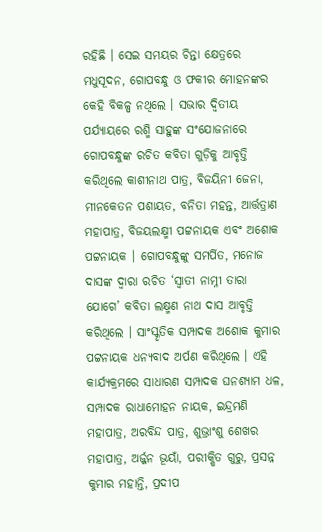ରହିଛି । ସେଇ ସମୟର ଚିନ୍ତା କ୍ଷେତ୍ରରେ ମଧୁସୂଦନ, ଗୋପବନ୍ଧୁ ଓ ଫକୀର ମୋହନଙ୍କର କେହି ବିକଳ୍ପ ନଥିଲେ । ସଭାର ଦ୍ୱିତୀୟ ପର୍ଯ୍ୟାୟରେ ରଶ୍ମି ସାହୁଙ୍କ ସଂଯୋଜନାରେ ଗୋପବନ୍ଧୁଙ୍କ ରଚିତ କବିତା ଗୁଡ଼ିକୁ ଆବୃତ୍ତି କରିଥିଲେ କାଶୀନାଥ ପାତ୍ର, ବିଜୟିନୀ ଜେନା, ମୀନକେତନ ପଶାୟତ, ବନିତା ମହନ୍ତ, ଆର୍ତ୍ତତ୍ରାଣ ମହାପାତ୍ର, ବିଜୟଲକ୍ଷ୍ମୀ ପଟ୍ଟନାୟକ ଏବଂ ଅଶୋକ ପଟ୍ଟନାୟକ । ଗୋପବନ୍ଧୁଙ୍କୁ ସମର୍ପିତ, ମନୋଜ ଦାସଙ୍କ ଦ୍ୱାରା ରଚିତ ‘ସ୍ୱାତୀ ନାମ୍ନୀ ତାରା ଯୋଗେ’ କବିତା ଲକ୍ଷ୍ମଣ ନାଥ ଦାସ ଆବୃତ୍ତି କରିଥିଲେ । ସାଂସ୍କୃତିକ ସମ୍ପାଦକ ଅଶୋକ କୁମାର ପଟ୍ଟନାୟକ ଧନ୍ୟବାଦ ଅର୍ପଣ କରିଥିଲେ । ଏହି କାର୍ଯ୍ୟକ୍ରମରେ ସାଧାରଣ ସମ୍ପାଦକ ଘନଶ୍ୟାମ ଧଳ, ସମ୍ପାଦକ ରାଧାମୋହନ ନାୟକ, ଇନ୍ଦ୍ରମଣି ମହାପାତ୍ର, ଅରବିନ୍ଦ ପାତ୍ର, ଶୁଭ୍ରାଂଶୁ ଶେଖର ମହାପାତ୍ର, ଅର୍ଜ୍ଜନ ଭୂୟାଁ, ପରୀକ୍ଷିତ ଗୁରୁ, ପ୍ରସନ୍ନ କୁମାର ମହାନ୍ତି, ପ୍ରଦୀପ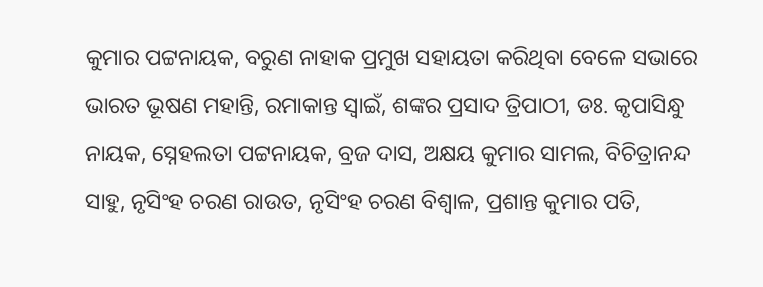କୁମାର ପଟ୍ଟନାୟକ, ବରୁଣ ନାହାକ ପ୍ରମୁଖ ସହାୟତା କରିଥିବା ବେଳେ ସଭାରେ ଭାରତ ଭୂଷଣ ମହାନ୍ତି, ରମାକାନ୍ତ ସ୍ୱାଇଁ, ଶଙ୍କର ପ୍ରସାଦ ତ୍ରିପାଠୀ, ଡଃ. କୃପାସିନ୍ଧୁ ନାୟକ, ସ୍ନେହଲତା ପଟ୍ଟନାୟକ, ବ୍ରଜ ଦାସ, ଅକ୍ଷୟ କୁମାର ସାମଲ, ବିଚିତ୍ରାନନ୍ଦ ସାହୁ, ନୃସିଂହ ଚରଣ ରାଉତ, ନୃସିଂହ ଚରଣ ବିଶ୍ୱାଳ, ପ୍ରଶାନ୍ତ କୁମାର ପତି,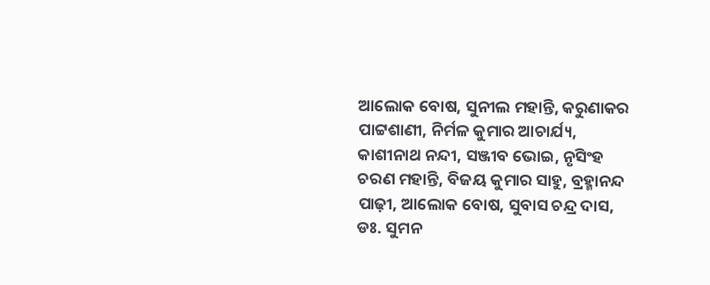ଆଲୋକ ବୋଷ, ସୁନୀଲ ମହାନ୍ତି, କରୁଣାକର ପାଟ୍ଟଶାଣୀ, ନିର୍ମଳ କୁମାର ଆଚାର୍ଯ୍ୟ, କାଶୀନାଥ ନନ୍ଦୀ, ସଞ୍ଜୀବ ଭୋଇ, ନୃସିଂହ ଚରଣ ମହାନ୍ତି, ବିଜୟ କୁମାର ସାହୁ, ବ୍ରହ୍ମାନନ୍ଦ ପାଢ଼ୀ, ଆଲୋକ ବୋଷ, ସୁବାସ ଚନ୍ଦ୍ର ଦାସ, ଡଃ. ସୁମନ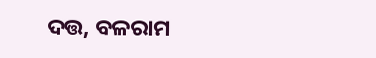ଦତ୍ତ, ବଳରାମ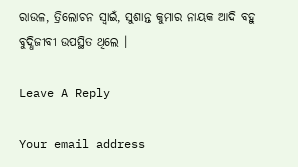ରାଉଳ, ତ୍ରିଲୋଚନ ସ୍ୱାଇଁ, ସୁଶାନ୍ତ କୁମାର ନାୟକ ଆଦି ବହୁ ବୁଦ୍ଧିଜୀବୀ ଉପସ୍ଥିତ ଥିଲେ ।

Leave A Reply

Your email address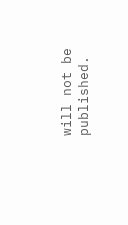will not be published.